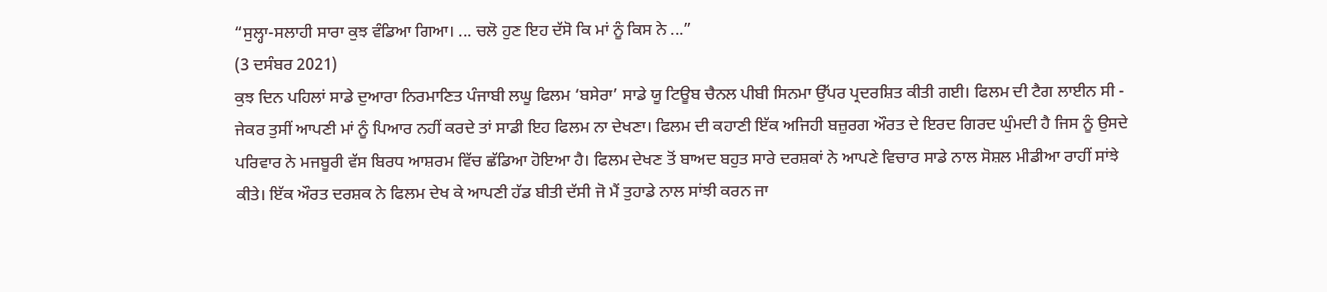“ਸੁਲ੍ਹਾ-ਸਲਾਹੀ ਸਾਰਾ ਕੁਝ ਵੰਡਿਆ ਗਿਆ। ... ਚਲੋ ਹੁਣ ਇਹ ਦੱਸੋ ਕਿ ਮਾਂ ਨੂੰ ਕਿਸ ਨੇ ...”
(3 ਦਸੰਬਰ 2021)
ਕੁਝ ਦਿਨ ਪਹਿਲਾਂ ਸਾਡੇ ਦੁਆਰਾ ਨਿਰਮਾਣਿਤ ਪੰਜਾਬੀ ਲਘੂ ਫਿਲਮ ‘ਬਸੇਰਾ’ ਸਾਡੇ ਯੂ ਟਿਊਬ ਚੈਨਲ ਪੀਬੀ ਸਿਨਮਾ ਉੱਪਰ ਪ੍ਰਦਰਸ਼ਿਤ ਕੀਤੀ ਗਈ। ਫਿਲਮ ਦੀ ਟੈਗ ਲਾਈਨ ਸੀ - ਜੇਕਰ ਤੁਸੀਂ ਆਪਣੀ ਮਾਂ ਨੂੰ ਪਿਆਰ ਨਹੀਂ ਕਰਦੇ ਤਾਂ ਸਾਡੀ ਇਹ ਫਿਲਮ ਨਾ ਦੇਖਣਾ। ਫਿਲਮ ਦੀ ਕਹਾਣੀ ਇੱਕ ਅਜਿਹੀ ਬਜ਼ੁਰਗ ਔਰਤ ਦੇ ਇਰਦ ਗਿਰਦ ਘੁੰਮਦੀ ਹੈ ਜਿਸ ਨੂੰ ਉਸਦੇ ਪਰਿਵਾਰ ਨੇ ਮਜਬੂਰੀ ਵੱਸ ਬਿਰਧ ਆਸ਼ਰਮ ਵਿੱਚ ਛੱਡਿਆ ਹੋਇਆ ਹੈ। ਫਿਲਮ ਦੇਖਣ ਤੋਂ ਬਾਅਦ ਬਹੁਤ ਸਾਰੇ ਦਰਸ਼ਕਾਂ ਨੇ ਆਪਣੇ ਵਿਚਾਰ ਸਾਡੇ ਨਾਲ ਸੋਸ਼ਲ ਮੀਡੀਆ ਰਾਹੀਂ ਸਾਂਝੇ ਕੀਤੇ। ਇੱਕ ਔਰਤ ਦਰਸ਼ਕ ਨੇ ਫਿਲਮ ਦੇਖ ਕੇ ਆਪਣੀ ਹੱਡ ਬੀਤੀ ਦੱਸੀ ਜੋ ਮੈਂ ਤੁਹਾਡੇ ਨਾਲ ਸਾਂਝੀ ਕਰਨ ਜਾ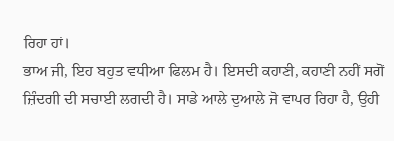ਰਿਹਾ ਹਾਂ।
ਭਾਅ ਜੀ, ਇਹ ਬਹੁਤ ਵਧੀਆ ਫਿਲਮ ਹੈ। ਇਸਦੀ ਕਹਾਣੀ, ਕਹਾਣੀ ਨਹੀਂ ਸਗੋਂ ਜ਼ਿੰਦਗੀ ਦੀ ਸਚਾਈ ਲਗਦੀ ਹੈ। ਸਾਡੇ ਆਲੇ ਦੁਆਲੇ ਜੋ ਵਾਪਰ ਰਿਹਾ ਹੈ, ਉਹੀ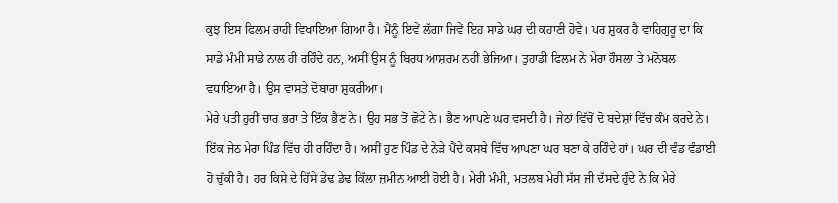ਕੁਝ ਇਸ ਫਿਲਮ ਰਾਹੀਂ ਵਿਖਾਇਆ ਗਿਆ ਹੈ। ਮੈਂਨੂੰ ਇਵੇਂ ਲੱਗਾ ਜਿਵੇਂ ਇਹ ਸਾਡੇ ਘਰ ਦੀ ਕਹਾਣੀ ਹੋਵੇ। ਪਰ ਸ਼ੁਕਰ ਹੈ ਵਾਹਿਗੁਰੂ ਦਾ ਕਿ ਸਾਡੇ ਮੰਮੀ ਸਾਡੇ ਨਾਲ ਹੀ ਰਹਿੰਦੇ ਹਨ, ਅਸੀਂ ਉਸ ਨੂੰ ਬਿਰਧ ਆਸ਼ਰਮ ਨਹੀਂ ਭੇਜਿਆ। ਤੁਹਾਡੀ ਫਿਲਮ ਨੇ ਮੇਰਾ ਹੌਸਲਾ ਤੇ ਮਨੋਬਲ ਵਧਾਇਆ ਹੈ। ਉਸ ਵਾਸਤੇ ਦੋਬਾਰਾ ਸ਼ੁਕਰੀਆ।
ਮੇਰੇ ਪਤੀ ਹੁਰੀਂ ਚਾਰ ਭਰਾ ਤੇ ਇੱਕ ਭੈਣ ਨੇ। ਉਹ ਸਭ ਤੋਂ ਛੋਟੇ ਨੇ। ਭੈਣ ਆਪਣੇ ਘਰ ਵਸਦੀ ਹੈ। ਜੇਠਾਂ ਵਿੱਚੋਂ ਦੋ ਬਦੇਸ਼ਾਂ ਵਿੱਚ ਕੰਮ ਕਰਦੇ ਨੇ। ਇੱਕ ਜੇਠ ਮੇਰਾ ਪਿੰਡ ਵਿੱਚ ਹੀ ਰਹਿੰਦਾ ਹੈ। ਅਸੀਂ ਹੁਣ ਪਿੰਡ ਦੇ ਨੇੜੇ ਪੈਂਦੇ ਕਸਬੇ ਵਿੱਚ ਆਪਣਾ ਘਰ ਬਣਾ ਕੇ ਰਹਿੰਦੇ ਹਾਂ। ਘਰ ਦੀ ਵੰਡ ਵੰਡਾਈ ਹੋ ਚੁੱਕੀ ਹੈ। ਹਰ ਕਿਸੇ ਦੇ ਹਿੱਸੇ ਡੇਢ ਡੇਢ ਕਿੱਲਾ ਜ਼ਮੀਨ ਆਈ ਹੋਈ ਹੈ। ਮੇਰੀ ਮੰਮੀ, ਮਤਲਬ ਮੇਰੀ ਸੱਸ ਜੀ ਦੱਸਦੇ ਹੁੰਦੇ ਨੇ ਕਿ ਮੇਰੇ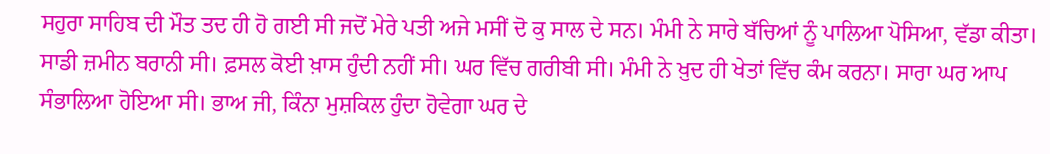ਸਹੁਰਾ ਸਾਹਿਬ ਦੀ ਮੌਤ ਤਦ ਹੀ ਹੋ ਗਈ ਸੀ ਜਦੋਂ ਮੇਰੇ ਪਤੀ ਅਜੇ ਮਸੀਂ ਦੋ ਕੁ ਸਾਲ ਦੇ ਸਨ। ਮੰਮੀ ਨੇ ਸਾਰੇ ਬੱਚਿਆਂ ਨੂੰ ਪਾਲਿਆ ਪੋਸਿਆ, ਵੱਡਾ ਕੀਤਾ। ਸਾਡੀ ਜ਼ਮੀਨ ਬਰਾਨੀ ਸੀ। ਫ਼ਸਲ ਕੋਈ ਖ਼ਾਸ ਹੁੰਦੀ ਨਹੀਂ ਸੀ। ਘਰ ਵਿੱਚ ਗਰੀਬੀ ਸੀ। ਮੰਮੀ ਨੇ ਖ਼ੁਦ ਹੀ ਖੇਤਾਂ ਵਿੱਚ ਕੰਮ ਕਰਨਾ। ਸਾਰਾ ਘਰ ਆਪ ਸੰਭਾਲਿਆ ਹੋਇਆ ਸੀ। ਭਾਅ ਜੀ, ਕਿੰਨਾ ਮੁਸ਼ਕਿਲ ਹੁੰਦਾ ਹੋਵੇਗਾ ਘਰ ਦੇ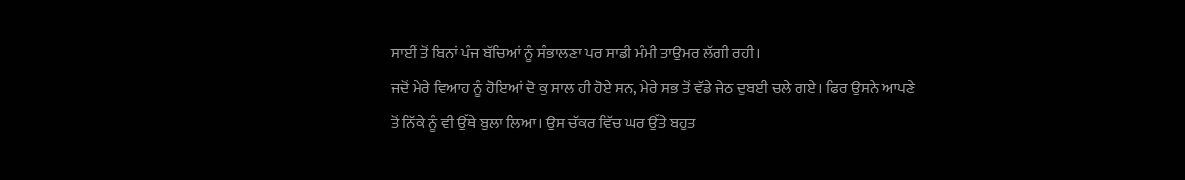ਸਾਈਂ ਤੋਂ ਬਿਨਾਂ ਪੰਜ ਬੱਚਿਆਂ ਨੂੰ ਸੰਭਾਲਣਾ ਪਰ ਸਾਡੀ ਮੰਮੀ ਤਾਉਮਰ ਲੱਗੀ ਰਹੀ।
ਜਦੋਂ ਮੇਰੇ ਵਿਆਹ ਨੂੰ ਹੋਇਆਂ ਦੋ ਕੁ ਸਾਲ ਹੀ ਹੋਏ ਸਨ, ਮੇਰੇ ਸਭ ਤੋਂ ਵੱਡੇ ਜੇਠ ਦੁਬਈ ਚਲੇ ਗਏ। ਫਿਰ ਉਸਨੇ ਆਪਣੇ ਤੋਂ ਨਿੱਕੇ ਨੂੰ ਵੀ ਉੱਥੇ ਬੁਲਾ ਲਿਆ। ਉਸ ਚੱਕਰ ਵਿੱਚ ਘਰ ਉੱਤੇ ਬਹੁਤ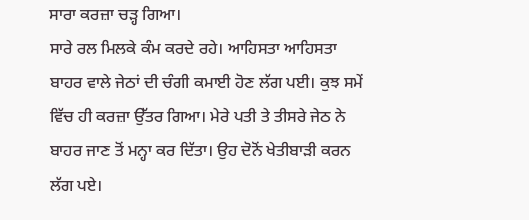ਸਾਰਾ ਕਰਜ਼ਾ ਚੜ੍ਹ ਗਿਆ।
ਸਾਰੇ ਰਲ ਮਿਲਕੇ ਕੰਮ ਕਰਦੇ ਰਹੇ। ਆਹਿਸਤਾ ਆਹਿਸਤਾ ਬਾਹਰ ਵਾਲੇ ਜੇਠਾਂ ਦੀ ਚੰਗੀ ਕਮਾਈ ਹੋਣ ਲੱਗ ਪਈ। ਕੁਝ ਸਮੇਂ ਵਿੱਚ ਹੀ ਕਰਜ਼ਾ ਉੱਤਰ ਗਿਆ। ਮੇਰੇ ਪਤੀ ਤੇ ਤੀਸਰੇ ਜੇਠ ਨੇ ਬਾਹਰ ਜਾਣ ਤੋਂ ਮਨ੍ਹਾ ਕਰ ਦਿੱਤਾ। ਉਹ ਦੋਨੋਂ ਖੇਤੀਬਾੜੀ ਕਰਨ ਲੱਗ ਪਏ।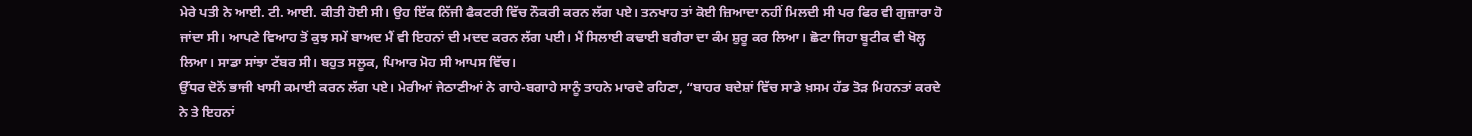ਮੇਰੇ ਪਤੀ ਨੇ ਆਈ. ਟੀ. ਆਈ. ਕੀਤੀ ਹੋਈ ਸੀ। ਉਹ ਇੱਕ ਨਿੱਜੀ ਫੈਕਟਰੀ ਵਿੱਚ ਨੌਕਰੀ ਕਰਨ ਲੱਗ ਪਏ। ਤਨਖਾਹ ਤਾਂ ਕੋਈ ਜ਼ਿਆਦਾ ਨਹੀਂ ਮਿਲਦੀ ਸੀ ਪਰ ਫਿਰ ਵੀ ਗੁਜ਼ਾਰਾ ਹੋ ਜਾਂਦਾ ਸੀ। ਆਪਣੇ ਵਿਆਹ ਤੋਂ ਕੁਝ ਸਮੇਂ ਬਾਅਦ ਮੈਂ ਵੀ ਇਹਨਾਂ ਦੀ ਮਦਦ ਕਰਨ ਲੱਗ ਪਈ। ਮੈਂ ਸਿਲਾਈ ਕਢਾਈ ਬਗੈਰਾ ਦਾ ਕੰਮ ਸ਼ੁਰੂ ਕਰ ਲਿਆ। ਛੋਟਾ ਜਿਹਾ ਬੂਟੀਕ ਵੀ ਖੋਲ੍ਹ ਲਿਆ। ਸਾਡਾ ਸਾਂਝਾ ਟੱਬਰ ਸੀ। ਬਹੁਤ ਸਲੂਕ, ਪਿਆਰ ਮੋਹ ਸੀ ਆਪਸ ਵਿੱਚ।
ਉੱਧਰ ਦੋਨੋਂ ਭਾਜੀ ਖਾਸੀ ਕਮਾਈ ਕਰਨ ਲੱਗ ਪਏ। ਮੇਰੀਆਂ ਜੇਠਾਣੀਆਂ ਨੇ ਗਾਹੇ-ਬਗਾਹੇ ਸਾਨੂੰ ਤਾਹਨੇ ਮਾਰਦੇ ਰਹਿਣਾ, “ਬਾਹਰ ਬਦੇਸ਼ਾਂ ਵਿੱਚ ਸਾਡੇ ਖ਼ਸਮ ਹੱਡ ਤੋੜ ਮਿਹਨਤਾਂ ਕਰਦੇ ਨੇ ਤੇ ਇਹਨਾਂ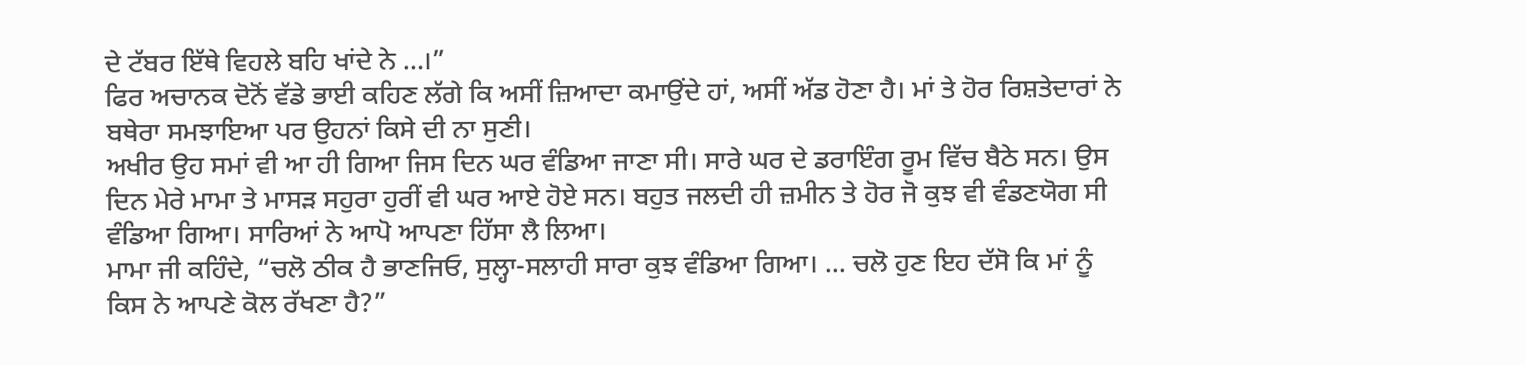ਦੇ ਟੱਬਰ ਇੱਥੇ ਵਿਹਲੇ ਬਹਿ ਖਾਂਦੇ ਨੇ …।”
ਫਿਰ ਅਚਾਨਕ ਦੋਨੋਂ ਵੱਡੇ ਭਾਈ ਕਹਿਣ ਲੱਗੇ ਕਿ ਅਸੀਂ ਜ਼ਿਆਦਾ ਕਮਾਉਂਦੇ ਹਾਂ, ਅਸੀਂ ਅੱਡ ਹੋਣਾ ਹੈ। ਮਾਂ ਤੇ ਹੋਰ ਰਿਸ਼ਤੇਦਾਰਾਂ ਨੇ ਬਥੇਰਾ ਸਮਝਾਇਆ ਪਰ ਉਹਨਾਂ ਕਿਸੇ ਦੀ ਨਾ ਸੁਣੀ।
ਅਖੀਰ ਉਹ ਸਮਾਂ ਵੀ ਆ ਹੀ ਗਿਆ ਜਿਸ ਦਿਨ ਘਰ ਵੰਡਿਆ ਜਾਣਾ ਸੀ। ਸਾਰੇ ਘਰ ਦੇ ਡਰਾਇੰਗ ਰੂਮ ਵਿੱਚ ਬੈਠੇ ਸਨ। ਉਸ ਦਿਨ ਮੇਰੇ ਮਾਮਾ ਤੇ ਮਾਸੜ ਸਹੁਰਾ ਹੁਰੀਂ ਵੀ ਘਰ ਆਏ ਹੋਏ ਸਨ। ਬਹੁਤ ਜਲਦੀ ਹੀ ਜ਼ਮੀਨ ਤੇ ਹੋਰ ਜੋ ਕੁਝ ਵੀ ਵੰਡਣਯੋਗ ਸੀ ਵੰਡਿਆ ਗਿਆ। ਸਾਰਿਆਂ ਨੇ ਆਪੋ ਆਪਣਾ ਹਿੱਸਾ ਲੈ ਲਿਆ।
ਮਾਮਾ ਜੀ ਕਹਿੰਦੇ, “ਚਲੋ ਠੀਕ ਹੈ ਭਾਣਜਿਓ, ਸੁਲ੍ਹਾ-ਸਲਾਹੀ ਸਾਰਾ ਕੁਝ ਵੰਡਿਆ ਗਿਆ। ... ਚਲੋ ਹੁਣ ਇਹ ਦੱਸੋ ਕਿ ਮਾਂ ਨੂੰ ਕਿਸ ਨੇ ਆਪਣੇ ਕੋਲ ਰੱਖਣਾ ਹੈ?”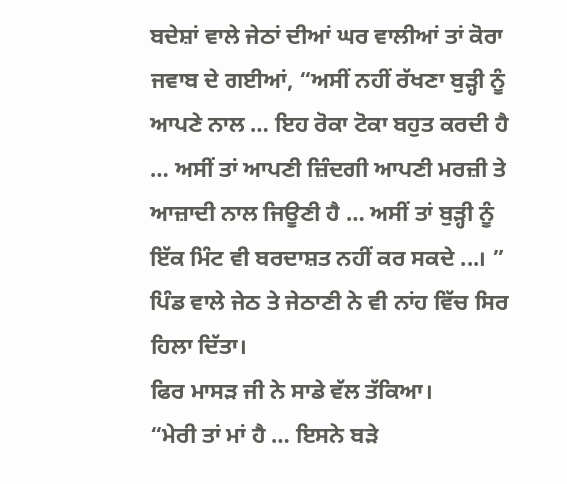ਬਦੇਸ਼ਾਂ ਵਾਲੇ ਜੇਠਾਂ ਦੀਆਂ ਘਰ ਵਾਲੀਆਂ ਤਾਂ ਕੋਰਾ ਜਵਾਬ ਦੇ ਗਈਆਂ, “ਅਸੀਂ ਨਹੀਂ ਰੱਖਣਾ ਬੁੜ੍ਹੀ ਨੂੰ ਆਪਣੇ ਨਾਲ … ਇਹ ਰੋਕਾ ਟੋਕਾ ਬਹੁਤ ਕਰਦੀ ਹੈ … ਅਸੀਂ ਤਾਂ ਆਪਣੀ ਜ਼ਿੰਦਗੀ ਆਪਣੀ ਮਰਜ਼ੀ ਤੇ ਆਜ਼ਾਦੀ ਨਾਲ ਜਿਊਣੀ ਹੈ … ਅਸੀਂ ਤਾਂ ਬੁੜ੍ਹੀ ਨੂੰ ਇੱਕ ਮਿੰਟ ਵੀ ਬਰਦਾਸ਼ਤ ਨਹੀਂ ਕਰ ਸਕਦੇ ...। ”
ਪਿੰਡ ਵਾਲੇ ਜੇਠ ਤੇ ਜੇਠਾਣੀ ਨੇ ਵੀ ਨਾਂਹ ਵਿੱਚ ਸਿਰ ਹਿਲਾ ਦਿੱਤਾ।
ਫਿਰ ਮਾਸੜ ਜੀ ਨੇ ਸਾਡੇ ਵੱਲ ਤੱਕਿਆ।
“ਮੇਰੀ ਤਾਂ ਮਾਂ ਹੈ … ਇਸਨੇ ਬੜੇ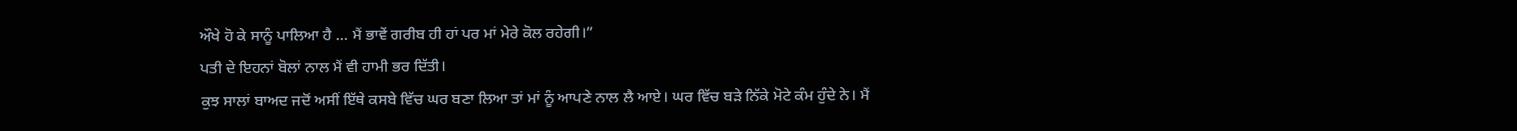ਔਖੇ ਹੋ ਕੇ ਸਾਨੂੰ ਪਾਲਿਆ ਹੈ … ਮੈਂ ਭਾਵੇਂ ਗਰੀਬ ਹੀ ਹਾਂ ਪਰ ਮਾਂ ਮੇਰੇ ਕੋਲ ਰਹੇਗੀ।”
ਪਤੀ ਦੇ ਇਹਨਾਂ ਬੋਲਾਂ ਨਾਲ ਮੈਂ ਵੀ ਹਾਮੀ ਭਰ ਦਿੱਤੀ।
ਕੁਝ ਸਾਲਾਂ ਬਾਅਦ ਜਦੋਂ ਅਸੀਂ ਇੱਥੇ ਕਸਬੇ ਵਿੱਚ ਘਰ ਬਣਾ ਲਿਆ ਤਾਂ ਮਾਂ ਨੂੰ ਆਪਣੇ ਨਾਲ ਲੈ ਆਏ। ਘਰ ਵਿੱਚ ਬੜੇ ਨਿੱਕੇ ਮੋਟੇ ਕੰਮ ਹੁੰਦੇ ਨੇ। ਮੈਂ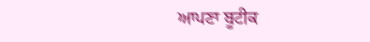ਆਪਣਾ ਬੂਟੀਕ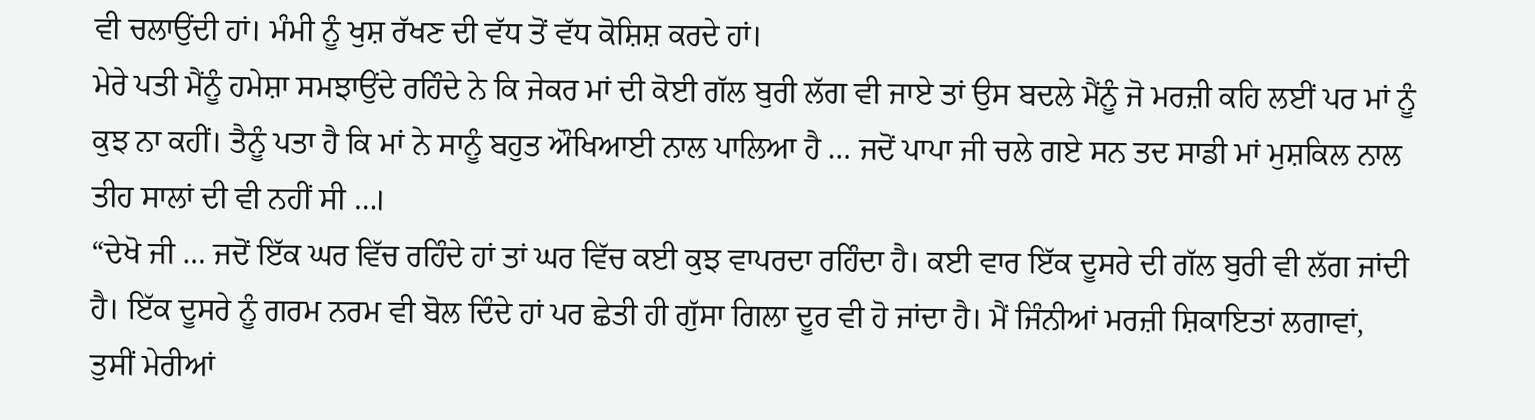ਵੀ ਚਲਾਉਂਦੀ ਹਾਂ। ਮੰਮੀ ਨੂੰ ਖੁਸ਼ ਰੱਖਣ ਦੀ ਵੱਧ ਤੋਂ ਵੱਧ ਕੋਸ਼ਿਸ਼ ਕਰਦੇ ਹਾਂ।
ਮੇਰੇ ਪਤੀ ਮੈਂਨੂੰ ਹਮੇਸ਼ਾ ਸਮਝਾਉਂਦੇ ਰਹਿੰਦੇ ਨੇ ਕਿ ਜੇਕਰ ਮਾਂ ਦੀ ਕੋਈ ਗੱਲ ਬੁਰੀ ਲੱਗ ਵੀ ਜਾਏ ਤਾਂ ਉਸ ਬਦਲੇ ਮੈਂਨੂੰ ਜੋ ਮਰਜ਼ੀ ਕਹਿ ਲਈਂ ਪਰ ਮਾਂ ਨੂੰ ਕੁਝ ਨਾ ਕਹੀਂ। ਤੈਨੂੰ ਪਤਾ ਹੈ ਕਿ ਮਾਂ ਨੇ ਸਾਨੂੰ ਬਹੁਤ ਔਖਿਆਈ ਨਾਲ ਪਾਲਿਆ ਹੈ … ਜਦੋਂ ਪਾਪਾ ਜੀ ਚਲੇ ਗਏ ਸਨ ਤਦ ਸਾਡੀ ਮਾਂ ਮੁਸ਼ਕਿਲ ਨਾਲ ਤੀਹ ਸਾਲਾਂ ਦੀ ਵੀ ਨਹੀਂ ਸੀ …।
“ਦੇਖੋ ਜੀ … ਜਦੋਂ ਇੱਕ ਘਰ ਵਿੱਚ ਰਹਿੰਦੇ ਹਾਂ ਤਾਂ ਘਰ ਵਿੱਚ ਕਈ ਕੁਝ ਵਾਪਰਦਾ ਰਹਿੰਦਾ ਹੈ। ਕਈ ਵਾਰ ਇੱਕ ਦੂਸਰੇ ਦੀ ਗੱਲ ਬੁਰੀ ਵੀ ਲੱਗ ਜਾਂਦੀ ਹੈ। ਇੱਕ ਦੂਸਰੇ ਨੂੰ ਗਰਮ ਨਰਮ ਵੀ ਬੋਲ ਦਿੰਦੇ ਹਾਂ ਪਰ ਛੇਤੀ ਹੀ ਗੁੱਸਾ ਗਿਲਾ ਦੂਰ ਵੀ ਹੋ ਜਾਂਦਾ ਹੈ। ਮੈਂ ਜਿੰਨੀਆਂ ਮਰਜ਼ੀ ਸ਼ਿਕਾਇਤਾਂ ਲਗਾਵਾਂ, ਤੁਸੀਂ ਮੇਰੀਆਂ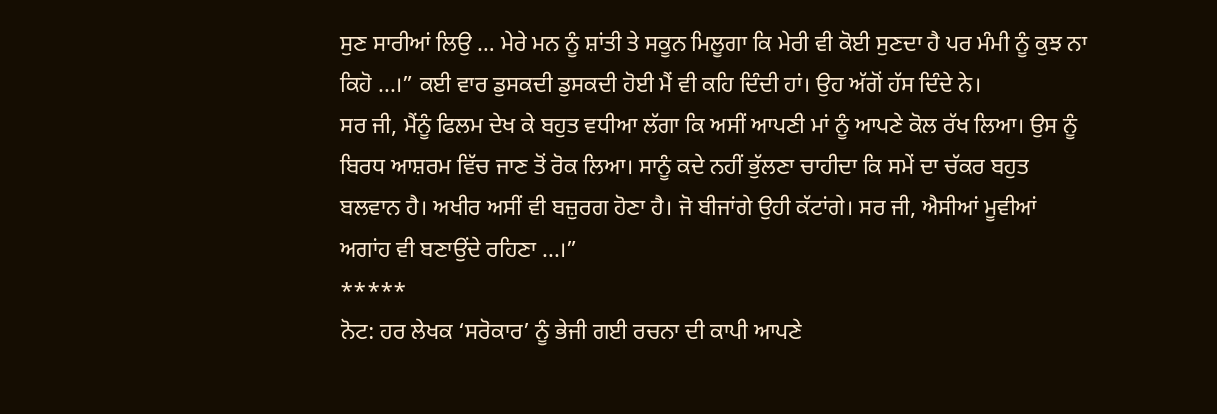ਸੁਣ ਸਾਰੀਆਂ ਲਿਉ … ਮੇਰੇ ਮਨ ਨੂੰ ਸ਼ਾਂਤੀ ਤੇ ਸਕੂਨ ਮਿਲੂਗਾ ਕਿ ਮੇਰੀ ਵੀ ਕੋਈ ਸੁਣਦਾ ਹੈ ਪਰ ਮੰਮੀ ਨੂੰ ਕੁਝ ਨਾ ਕਿਹੋ ...।” ਕਈ ਵਾਰ ਡੁਸਕਦੀ ਡੁਸਕਦੀ ਹੋਈ ਮੈਂ ਵੀ ਕਹਿ ਦਿੰਦੀ ਹਾਂ। ਉਹ ਅੱਗੋਂ ਹੱਸ ਦਿੰਦੇ ਨੇ।
ਸਰ ਜੀ, ਮੈਂਨੂੰ ਫਿਲਮ ਦੇਖ ਕੇ ਬਹੁਤ ਵਧੀਆ ਲੱਗਾ ਕਿ ਅਸੀਂ ਆਪਣੀ ਮਾਂ ਨੂੰ ਆਪਣੇ ਕੋਲ ਰੱਖ ਲਿਆ। ਉਸ ਨੂੰ ਬਿਰਧ ਆਸ਼ਰਮ ਵਿੱਚ ਜਾਣ ਤੋਂ ਰੋਕ ਲਿਆ। ਸਾਨੂੰ ਕਦੇ ਨਹੀਂ ਭੁੱਲਣਾ ਚਾਹੀਦਾ ਕਿ ਸਮੇਂ ਦਾ ਚੱਕਰ ਬਹੁਤ ਬਲਵਾਨ ਹੈ। ਅਖੀਰ ਅਸੀਂ ਵੀ ਬਜ਼ੁਰਗ ਹੋਣਾ ਹੈ। ਜੋ ਬੀਜਾਂਗੇ ਉਹੀ ਕੱਟਾਂਗੇ। ਸਰ ਜੀ, ਐਸੀਆਂ ਮੂਵੀਆਂ ਅਗਾਂਹ ਵੀ ਬਣਾਉਂਦੇ ਰਹਿਣਾ ...।”
*****
ਨੋਟ: ਹਰ ਲੇਖਕ ‘ਸਰੋਕਾਰ’ ਨੂੰ ਭੇਜੀ ਗਈ ਰਚਨਾ ਦੀ ਕਾਪੀ ਆਪਣੇ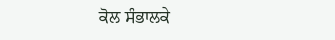ਕੋਲ ਸੰਭਾਲਕੇ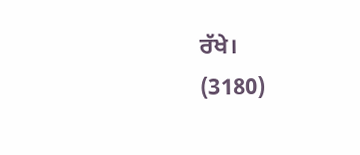ਰੱਖੇ।
(3180)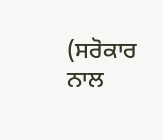(ਸਰੋਕਾਰ ਨਾਲ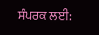ਸੰਪਰਕ ਲਈ: